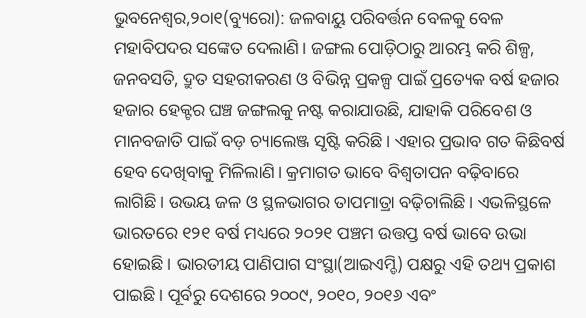ଭୁବନେଶ୍ୱର,୨୦ା୧(ବ୍ୟୁରୋ): ଜଳବାୟୁ ପରିବର୍ତ୍ତନ ବେଳକୁ ବେଳ ମହାବିପଦର ସଙ୍କେତ ଦେଲାଣି। ଜଙ୍ଗଲ ପୋଡ଼ିଠାରୁ ଆରମ୍ଭ କରି ଶିଳ୍ପ, ଜନବସତି, ଦ୍ରୁତ ସହରୀକରଣ ଓ ବିଭିନ୍ନ ପ୍ରକଳ୍ପ ପାଇଁ ପ୍ରତ୍ୟେକ ବର୍ଷ ହଜାର ହଜାର ହେକ୍ଟର ଘଞ୍ଚ ଜଙ୍ଗଲକୁ ନଷ୍ଟ କରାଯାଉଛି, ଯାହାକି ପରିବେଶ ଓ ମାନବଜାତି ପାଇଁ ବଡ଼ ଚ୍ୟାଲେଞ୍ଜ ସୃଷ୍ଟି କରିଛି। ଏହାର ପ୍ରଭାବ ଗତ କିଛିବର୍ଷ ହେବ ଦେଖିବାକୁ ମିଳିଲାଣି। କ୍ରମାଗତ ଭାବେ ବିଶ୍ୱତାପନ ବଢ଼ିବାରେ ଲାଗିଛି। ଉଭୟ ଜଳ ଓ ସ୍ଥଳଭାଗର ତାପମାତ୍ରା ବଢ଼ିଚାଲିଛି। ଏଭଳିସ୍ଥଳେ ଭାରତରେ ୧୨୧ ବର୍ଷ ମଧ୍ୟରେ ୨୦୨୧ ପଞ୍ଚମ ଉତ୍ତପ୍ତ ବର୍ଷ ଭାବେ ଉଭା ହୋଇଛି। ଭାରତୀୟ ପାଣିପାଗ ସଂସ୍ଥା(ଆଇଏମ୍ଡି) ପକ୍ଷରୁ ଏହି ତଥ୍ୟ ପ୍ରକାଶ ପାଇଛି। ପୂର୍ବରୁ ଦେଶରେ ୨୦୦୯, ୨୦୧୦, ୨୦୧୬ ଏବଂ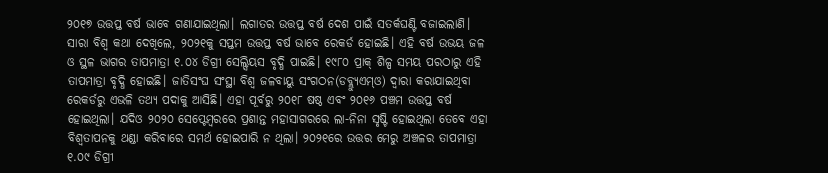୨୦୧୭ ଉତ୍ତପ୍ତ ବର୍ଷ ଭାବେ ଗଣାଯାଇଥିଲା। ଲଗାତର ଉତ୍ତପ୍ତ ବର୍ଷ ଦେଶ ପାଇଁ ସତର୍କଘଣ୍ଟି ବଜାଇଲାଣି।
ସାରା ବିଶ୍ୱ କଥା ଦେଖିଲେ, ୨୦୨୧କୁ ସପ୍ତମ ଉତ୍ତପ୍ତ ବର୍ଷ ଭାବେ ରେକର୍ଡ ହୋଇଛି। ଏହି ବର୍ଷ ଉଭୟ ଜଳ ଓ ସ୍ଥଳ ଭାଗର ତାପମାତ୍ରା ୧.୦୪ ଡିଗ୍ରୀ ସେଲ୍ସିୟସ ବୃଦ୍ଧି ପାଇଛି। ୧୯୮୦ ପ୍ରାକ୍ ଶିଳ୍ପ ସମୟ ପରଠାରୁ ଏହି ତାପମାତ୍ରା ବୃଦ୍ଧି ହୋଇଛି। ଜାତିସଂଘ ସଂସ୍ଥା ବିଶ୍ୱ ଜଳବାୟୁ ସଂଗଠନ(ଡବ୍ଲ୍ୟୁଏମ୍ଓ) ଦ୍ୱାରା କରାଯାଇଥିବା ରେକର୍ଡରୁ ଏଭଳି ତଥ୍ୟ ପଦାକୁ ଆସିଛି। ଏହା ପୂର୍ବରୁ ୨୦୧୮ ଷଷ୍ଠ ଏବଂ ୨୦୧୬ ପଞ୍ଚମ ଉତ୍ତପ୍ତ ବର୍ଷ ହୋଇଥିଲା। ଯଦିଓ ୨୦୨୦ ସେପ୍ଟେମ୍ବରରେ ପ୍ରଶାନ୍ତ ମହାସାଗରରେ ଲା-ନିନା ସୃଷ୍ଟି ହୋଇଥିଲା ତେବେ ଏହା ବିଶ୍ୱତାପନକୁ ଥଣ୍ଡା କରିବାରେ ସମର୍ଥ ହୋଇପାରି ନ ଥିଲା। ୨୦୨୧ରେ ଉତ୍ତର ମେରୁ ଅଞ୍ଚଳର ତାପମାତ୍ରା ୧.୦୯ ଡିଗ୍ରୀ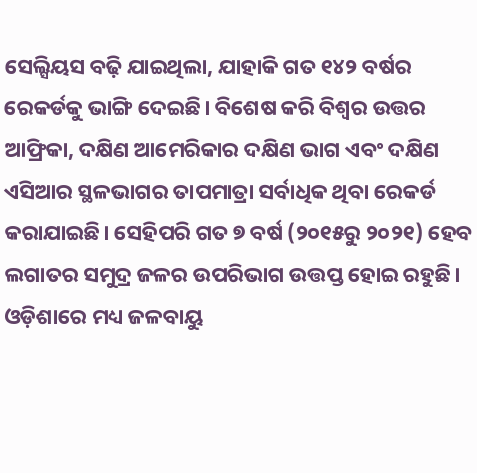ସେଲ୍ସିୟସ ବଢ଼ି ଯାଇଥିଲା, ଯାହାକି ଗତ ୧୪୨ ବର୍ଷର ରେକର୍ଡକୁ ଭାଙ୍ଗି ଦେଇଛି। ବିଶେଷ କରି ବିଶ୍ୱର ଉତ୍ତର ଆଫ୍ରିକା, ଦକ୍ଷିଣ ଆମେରିକାର ଦକ୍ଷିଣ ଭାଗ ଏବଂ ଦକ୍ଷିଣ ଏସିଆର ସ୍ଥଳଭାଗର ତାପମାତ୍ରା ସର୍ବାଧିକ ଥିବା ରେକର୍ଡ କରାଯାଇଛି। ସେହିପରି ଗତ ୭ ବର୍ଷ (୨୦୧୫ରୁ ୨୦୨୧) ହେବ ଲଗାତର ସମୁଦ୍ର ଜଳର ଉପରିଭାଗ ଉତ୍ତପ୍ତ ହୋଇ ରହୁଛି।
ଓଡ଼ିଶାରେ ମଧ୍ୟ ଜଳବାୟୁ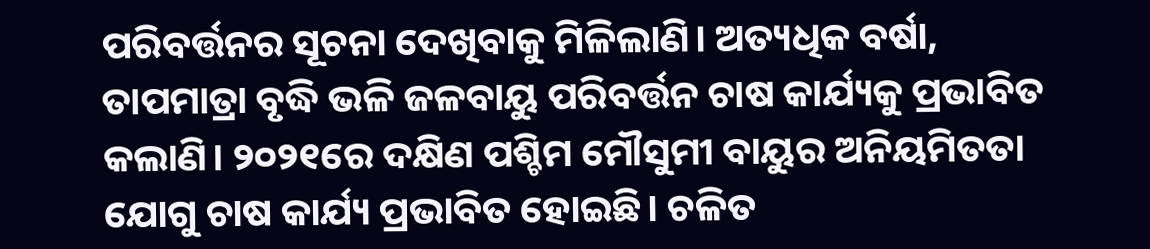ପରିବର୍ତ୍ତନର ସୂଚନା ଦେଖିବାକୁ ମିଳିଲାଣି। ଅତ୍ୟଧିକ ବର୍ଷା, ତାପମାତ୍ରା ବୃଦ୍ଧି ଭଳି ଜଳବାୟୁ ପରିବର୍ତ୍ତନ ଚାଷ କାର୍ଯ୍ୟକୁ ପ୍ରଭାବିତ କଲାଣି। ୨୦୨୧ରେ ଦକ୍ଷିଣ ପଶ୍ଚିମ ମୌସୁମୀ ବାୟୁର ଅନିୟମିତତା ଯୋଗୁ ଚାଷ କାର୍ଯ୍ୟ ପ୍ରଭାବିତ ହୋଇଛି। ଚଳିତ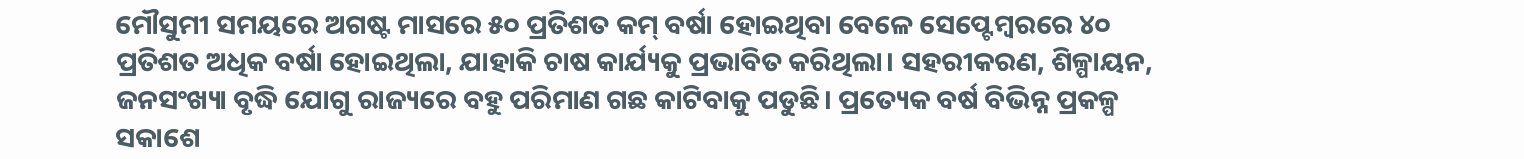ମୌସୁମୀ ସମୟରେ ଅଗଷ୍ଟ ମାସରେ ୫୦ ପ୍ରତିଶତ କମ୍ ବର୍ଷା ହୋଇଥିବା ବେଳେ ସେପ୍ଟେମ୍ବରରେ ୪୦ ପ୍ରତିଶତ ଅଧିକ ବର୍ଷା ହୋଇଥିଲା, ଯାହାକି ଚାଷ କାର୍ଯ୍ୟକୁ ପ୍ରଭାବିତ କରିଥିଲା। ସହରୀକରଣ, ଶିଳ୍ପାୟନ, ଜନସଂଖ୍ୟା ବୃଦ୍ଧି ଯୋଗୁ ରାଜ୍ୟରେ ବହୁ ପରିମାଣ ଗଛ କାଟିବାକୁ ପଡୁଛି। ପ୍ରତ୍ୟେକ ବର୍ଷ ବିଭିନ୍ନ ପ୍ରକଳ୍ପ ସକାଶେ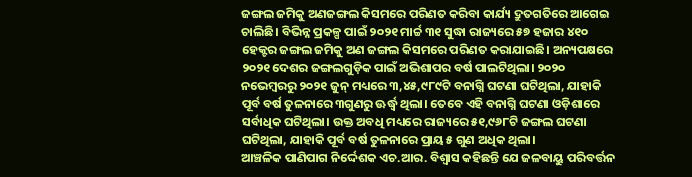ଜଙ୍ଗଲ ଜମିକୁ ଅଣଜଙ୍ଗଲ କିସମରେ ପରିଣତ କରିବା କାର୍ଯ୍ୟ ଦ୍ରୁତଗତିରେ ଆଗେଇ ଚାଲିଛି। ବିଭିନ୍ନ ପ୍ରକଳ୍ପ ପାଇଁ ୨୦୨୧ ମାର୍ଚ୍ଚ ୩୧ ସୁଦ୍ଧା ରାଜ୍ୟରେ ୫୭ ହଜାର ୪୧୦ ହେକ୍ଟର ଜଙ୍ଗଲ ଜମିକୁ ଅଣ ଜଙ୍ଗଲ କିସମରେ ପରିଣତ କରାଯାଇଛି। ଅନ୍ୟପକ୍ଷରେ ୨୦୨୧ ଦେଶର ଜଙ୍ଗଲଗୁଡ଼ିକ ପାଇଁ ଅଭିଶାପର ବର୍ଷ ପାଲଟିଥିଲା। ୨୦୨୦ ନଭେମ୍ବରରୁ ୨୦୨୧ ଜୁନ୍ ମଧ୍ୟରେ ୩,୪୫,୯୮୯ଟି ବନାଗ୍ନି ଘଟଣା ଘଟିଥିଲା, ଯାହାକି ପୂର୍ବ ବର୍ଷ ତୁଳନାରେ ୩ଗୁଣରୁ ଊର୍ଦ୍ଧ୍ୱ ଥିଲା। ତେବେ ଏହି ବନାଗ୍ନି ଘଟଣା ଓଡ଼ିଶାରେ ସର୍ବାଧିକ ଘଟିଥିଲା। ଉକ୍ତ ଅବଧି ମଧ୍ୟରେ ରାଜ୍ୟରେ ୫୧,୯୬୮ଟି ଜଙ୍ଗଲ ଘଟଣା ଘଟିଥିଲା, ଯାହାକି ପୂର୍ବ ବର୍ଷ ତୁଳନାରେ ପ୍ରାୟ ୫ ଗୁଣ ଅଧିକ ଥିଲା।
ଆଞ୍ଚଳିକ ପାଣିପାଗ ନିର୍ଦ୍ଦେଶକ ଏଚ.ଆର. ବିଶ୍ୱାସ କହିଛନ୍ତି ଯେ ଜଳବାୟୁ ପରିବର୍ତ୍ତନ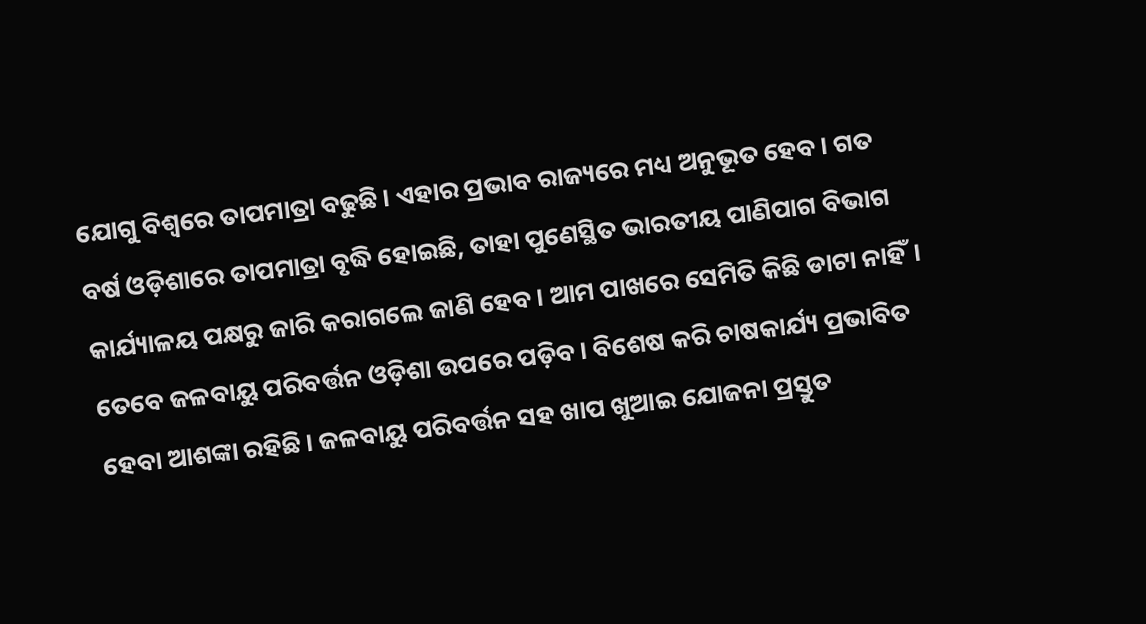ଯୋଗୁ ବିଶ୍ୱରେ ତାପମାତ୍ରା ବଢୁଛି। ଏହାର ପ୍ରଭାବ ରାଜ୍ୟରେ ମଧ୍ୟ ଅନୁଭୂତ ହେବ। ଗତ ବର୍ଷ ଓଡ଼ିଶାରେ ତାପମାତ୍ରା ବୃଦ୍ଧି ହୋଇଛି, ତାହା ପୁଣେସ୍ଥିତ ଭାରତୀୟ ପାଣିପାଗ ବିଭାଗ କାର୍ଯ୍ୟାଳୟ ପକ୍ଷରୁ ଜାରି କରାଗଲେ ଜାଣି ହେବ। ଆମ ପାଖରେ ସେମିତି କିଛି ଡାଟା ନାହିଁ। ତେବେ ଜଳବାୟୁ ପରିବର୍ତ୍ତନ ଓଡ଼ିଶା ଉପରେ ପଡ଼ିବ। ବିଶେଷ କରି ଚାଷକାର୍ଯ୍ୟ ପ୍ରଭାବିତ ହେବା ଆଶଙ୍କା ରହିଛି। ଜଳବାୟୁ ପରିବର୍ତ୍ତନ ସହ ଖାପ ଖୁଆଇ ଯୋଜନା ପ୍ରସ୍ତୁତ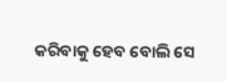କରିବାକୁ ହେବ ବୋଲି ସେ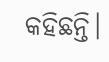କହିଛନ୍ତି।